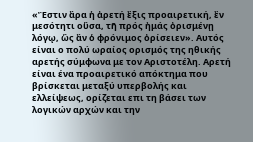«Ἒστιν ἂρα ἡ ἀρετή ἒξις προαιρετική, ἒν μεσότητι οὓσα, τῆ πρός ἠμάς ὀρισμένῃ λόγῳ, ὣς ἂν ὁ φρόνιμος ὀρίσειεν». Αυτός είναι ο πολύ ωραίος ορισμός της ηθικής αρετής σύμφωνα με τον Αριστοτέλη. Αρετή είναι ένα προαιρετικό απόκτημα που βρίσκεται μεταξύ υπερβολής και ελλείψεως, ορίζεται επι τη βάσει των λογικών αρχών και την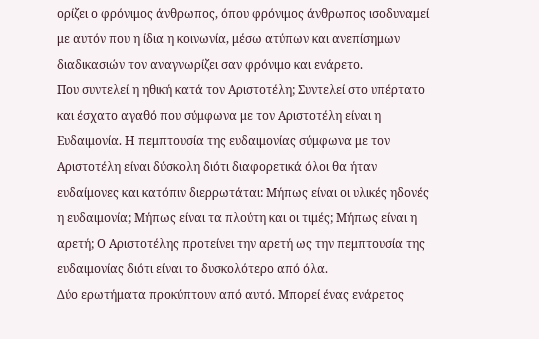ορίζει ο φρόνιμος άνθρωπος, όπου φρόνιμος άνθρωπος ισοδυναμεί με αυτόν που η ίδια η κοινωνία, μέσω ατύπων και ανεπίσημων διαδικασιών τον αναγνωρίζει σαν φρόνιμο και ενάρετο.
Που συντελεί η ηθική κατά τον Αριστοτέλη; Συντελεί στο υπέρτατο και έσχατο αγαθό που σύμφωνα με τον Αριστοτέλη είναι η Ευδαιμονία. Η πεμπτουσία της ευδαιμονίας σύμφωνα με τον Αριστοτέλη είναι δύσκολη διότι διαφορετικά όλοι θα ήταν ευδαίμονες και κατόπιν διερρωτάται: Μήπως είναι οι υλικές ηδονές η ευδαιμονία; Μήπως είναι τα πλούτη και οι τιμές; Μήπως είναι η αρετή; Ο Αριστοτέλης προτείνει την αρετή ως την πεμπτουσία της ευδαιμονίας διότι είναι το δυσκολότερο από όλα.
Δύο ερωτήματα προκύπτουν από αυτό. Μπορεί ένας ενάρετος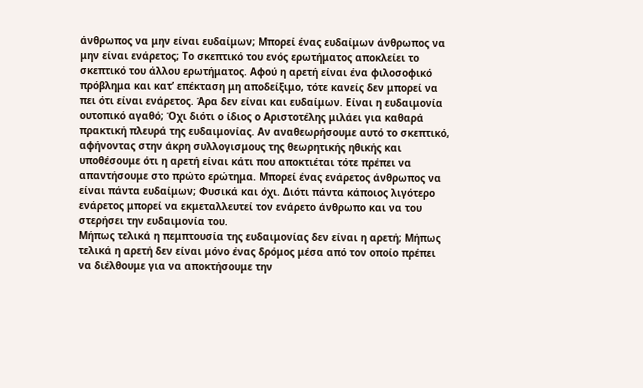άνθρωπος να μην είναι ευδαίμων; Μπορεί ένας ευδαίμων άνθρωπος να μην είναι ενάρετος; Το σκεπτικό του ενός ερωτήματος αποκλείει το σκεπτικό του άλλου ερωτήματος. Αφού η αρετή είναι ένα φιλοσοφικό πρόβλημα και κατ’ επέκταση μη αποδείξιμο, τότε κανείς δεν μπορεί να πει ότι είναι ενάρετος. Άρα δεν είναι και ευδαίμων. Είναι η ευδαιμονία ουτοπικό αγαθό; Όχι διότι ο ίδιος ο Αριστοτέλης μιλάει για καθαρά πρακτική πλευρά της ευδαιμονίας. Αν αναθεωρήσουμε αυτό το σκεπτικό, αφήνοντας στην άκρη συλλογισμους της θεωρητικής ηθικής και υποθέσουμε ότι η αρετή είναι κάτι που αποκτιέται τότε πρέπει να απαντήσουμε στο πρώτο ερώτημα. Μπορεί ένας ενάρετος άνθρωπος να είναι πάντα ευδαίμων; Φυσικά και όχι. Διότι πάντα κάποιος λιγότερο ενάρετος μπορεί να εκμεταλλευτεί τον ενάρετο άνθρωπο και να του στερήσει την ευδαιμονία του.
Μήπως τελικά η πεμπτουσία της ευδαιμονίας δεν είναι η αρετή; Μήπως τελικά η αρετή δεν είναι μόνο ένας δρόμος μέσα από τον οποίο πρέπει να διέλθουμε για να αποκτήσουμε την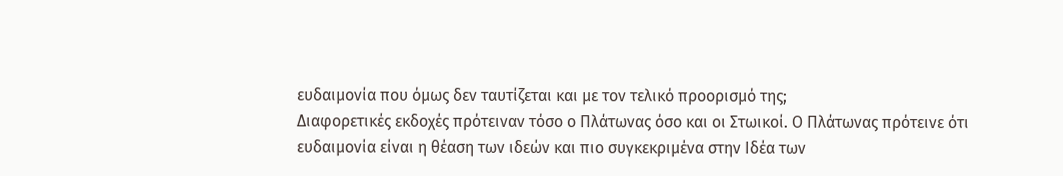ευδαιμονία που όμως δεν ταυτίζεται και με τον τελικό προορισμό της;
Διαφορετικές εκδοχές πρότειναν τόσο ο Πλάτωνας όσο και οι Στωικοί. Ο Πλάτωνας πρότεινε ότι ευδαιμονία είναι η θέαση των ιδεών και πιο συγκεκριμένα στην Ιδέα των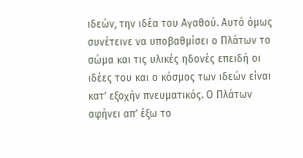ιδεών, την ιδέα του Αγαθού. Αυτό όμως συνέτεινε να υποβαθμίσει ο Πλάτων το σώμα και τις υλικές ηδονές επειδή οι ιδέες του και ο κόσμος των ιδεών είναι κατ’ εξοχήν πνευματικός. Ο Πλάτων αφήνει απ’ έξω το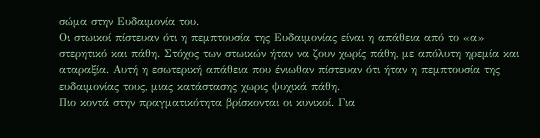σώμα στην Ευδαιμονία του.
Οι στωικοί πίστευαν ότι η πεμπτουσία της Ευδαιμονίας είναι η απάθεια από το «α» στερητικό και πάθη. Στόχος των στωικών ήταν να ζουν χωρίς πάθη, με απόλυτη ηρεμία και αταραξία. Αυτή η εσωτερική απάθεια που ένιωθαν πίστευαν ότι ήταν η πεμπτουσία της ευδαιμονίας τους, μιας κατάστασης χωρις ψυχικά πάθη.
Πιο κοντά στην πραγματικότητα βρίσκονται οι κυνικοί. Για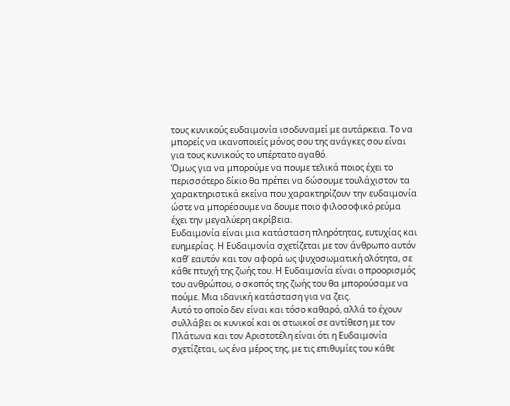τους κυνικούς ευδαιμονία ισοδυναμεί με αυτάρκεια. Το να μπορείς να ικανοποιείς μόνος σου της ανάγκες σου είναι για τους κυνικούς το υπέρτατο αγαθό.
Όμως για να μπορούμε να πουμε τελικά ποιος έχει το περισσότερο δίκιο θα πρέπει να δώσουμε τουλάχιστον τα χαρακτηριστικά εκείνα που χαρακτηρίζουν την ευδαιμονία ώστε να μπορέσουμε να δουμε ποιο φιλοσοφικό ρεύμα έχει την μεγαλύερη ακρίβεια.
Ευδαιμονία είναι μια κατάσταση πληρότητας, ευτυχίας και ευημερίας. Η Ευδαιμονία σχετίζεται με τον άνθρωπο αυτόν καθ’ εαυτόν και τον αφορά ως ψυχοσωματική ολότητα, σε κάθε πτυχή της ζωής του. Η Ευδαιμονία είναι ο προορισμός του ανθρώπου, ο σκοπός της ζωής του θα μπορούσαμε να πούμε. Μια ιδανική κατάσταση για να ζεις.
Αυτό το οποίο δεν είναι και τόσο καθαρό, αλλά το έχουν συλλάβει οι κυνικοί και οι στωικοί σε αντίθεση με τον Πλάτωνα και τον Αριστοτέλη είναι ότι η Ευδαιμονία σχετίζεται, ως ένα μέρος της, με τις επιθυμίες του κάθε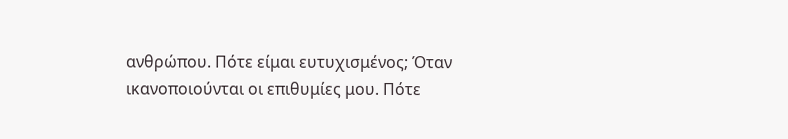ανθρώπου. Πότε είμαι ευτυχισμένος; Όταν ικανοποιούνται οι επιθυμίες μου. Πότε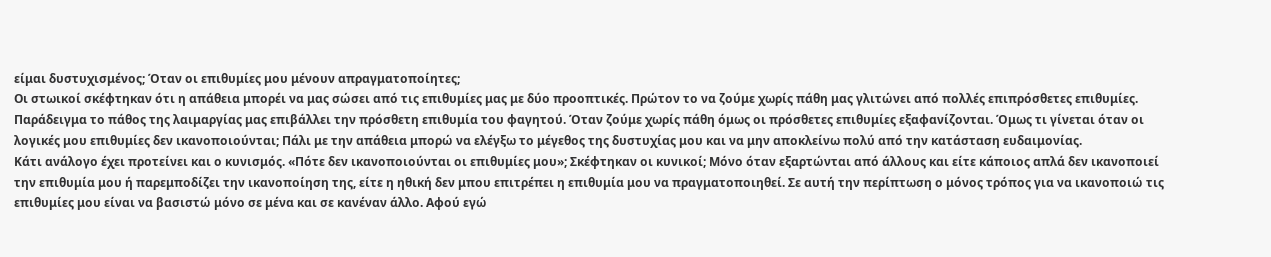είμαι δυστυχισμένος; Όταν οι επιθυμίες μου μένουν απραγματοποίητες;
Οι στωικοί σκέφτηκαν ότι η απάθεια μπορέι να μας σώσει από τις επιθυμίες μας με δύο προοπτικές. Πρώτον το να ζούμε χωρίς πάθη μας γλιτώνει από πολλές επιπρόσθετες επιθυμίες. Παράδειγμα το πάθος της λαιμαργίας μας επιβάλλει την πρόσθετη επιθυμία του φαγητού. Όταν ζούμε χωρίς πάθη όμως οι πρόσθετες επιθυμίες εξαφανίζονται. Όμως τι γίνεται όταν οι λογικές μου επιθυμίες δεν ικανοποιούνται; Πάλι με την απάθεια μπορώ να ελέγξω το μέγεθος της δυστυχίας μου και να μην αποκλείνω πολύ από την κατάσταση ευδαιμονίας.
Κάτι ανάλογο έχει προτείνει και ο κυνισμός. «Πότε δεν ικανοποιούνται οι επιθυμίες μου»; Σκέφτηκαν οι κυνικοί; Μόνο όταν εξαρτώνται από άλλους και είτε κάποιος απλά δεν ικανοποιεί την επιθυμία μου ή παρεμποδίζει την ικανοποίηση της, είτε η ηθική δεν μπου επιτρέπει η επιθυμία μου να πραγματοποιηθεί. Σε αυτή την περίπτωση ο μόνος τρόπος για να ικανοποιώ τις επιθυμίες μου είναι να βασιστώ μόνο σε μένα και σε κανέναν άλλο. Αφού εγώ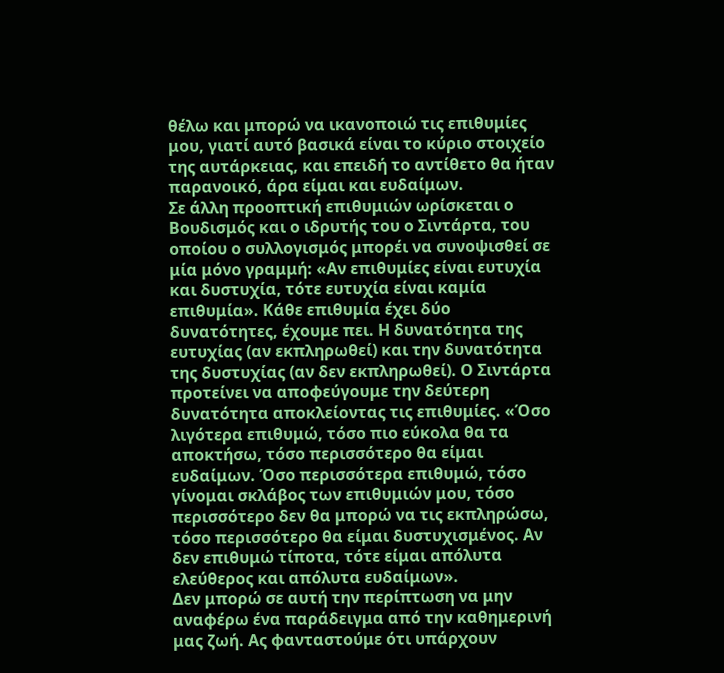θέλω και μπορώ να ικανοποιώ τις επιθυμίες μου, γιατί αυτό βασικά είναι το κύριο στοιχείο της αυτάρκειας, και επειδή το αντίθετο θα ήταν παρανοικό, άρα είμαι και ευδαίμων.
Σε άλλη προοπτική επιθυμιών ωρίσκεται ο Βουδισμός και ο ιδρυτής του ο Σιντάρτα, του οποίου ο συλλογισμός μπορέι να συνοψισθεί σε μία μόνο γραμμή: «Αν επιθυμίες είναι ευτυχία και δυστυχία, τότε ευτυχία είναι καμία επιθυμία». Κάθε επιθυμία έχει δύο δυνατότητες, έχουμε πει. Η δυνατότητα της ευτυχίας (αν εκπληρωθεί) και την δυνατότητα της δυστυχίας (αν δεν εκπληρωθεί). Ο Σιντάρτα προτείνει να αποφεύγουμε την δεύτερη δυνατότητα αποκλείοντας τις επιθυμίες. «Όσο λιγότερα επιθυμώ, τόσο πιο εύκολα θα τα αποκτήσω, τόσο περισσότερο θα είμαι ευδαίμων. Όσο περισσότερα επιθυμώ, τόσο γίνομαι σκλάβος των επιθυμιών μου, τόσο περισσότερο δεν θα μπορώ να τις εκπληρώσω, τόσο περισσότερο θα είμαι δυστυχισμένος. Αν δεν επιθυμώ τίποτα, τότε είμαι απόλυτα ελεύθερος και απόλυτα ευδαίμων».
Δεν μπορώ σε αυτή την περίπτωση να μην αναφέρω ένα παράδειγμα από την καθημερινή μας ζωή. Ας φανταστούμε ότι υπάρχουν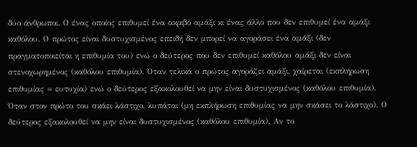δύο άνθρωποι. Ο ένας οποίος επιθυμεί ένα ακριβό αμάξι κι ένας άλλο που δεν επιθυμεί ένα αμάξι καθόλου. Ο πρώτος είναι δυστυχισμένος επειδή δεν μπορεί να αγοράσει ένα αμάξι (δεν πραγματοποιείται η επιθυμία του) ενώ ο δεύτερος που δεν επιθυμεί καθόλου αμάξι δεν είναι στενοχωρημένος (καθόλου επιθυμία). Όταν τελικά ο πρώτος αγοράζει αμάξι, χαίρεται (εκπλήρωση επιθυμίας = ευτυχία) ενώ ο δεύτερος εξακολουθεί να μην είναι δυστυχισμένος (καθόλου επιθυμία). Όταν στον πρώτο του σκάει λάστιχο, λυπάται (μη εκπλήρωση επιθυμίας να μην σκάσει το λάστιχο). Ο δεύτερος εξακολουθεί να μην είναι δυστυχισμένος (καθόλου επιθυμία). Αν το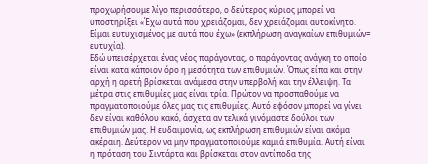προχωρήσουμε λίγο περισσότερο, ο δεύτερος κύριος μπορεί να υποστηρίξει «Έχω αυτά που χρειάζομαι, δεν χρειάζομαι αυτοκίνητο. Είμαι ευτυχισμένος με αυτά που έχω» (εκπλήρωση αναγκαίων επιθυμιών= ευτυχία).
Εδώ υπεισέρχεται ένας νέος παράγοντας, ο παράγοντας ανάγκη το οποίο είναι κατα κάποιον όρο η μεσότητα των επιθυμιών. Όπως είπα και στην αρχή η αρετή βρίσκεται ανάμεσα στην υπερβολή και την έλλειψη. Τα μέτρα στις επιθυμίες μας είναι τρία. Πρώτον να προσπαθούμε να πραγματοποιούμε όλες μας τις επιθυμίες. Αυτό εφόσον μπορεί να γίνει δεν είναι καθόλου κακό, άσχετα αν τελικά γινόμαστε δούλοι των επιθυμιών μας. Η ευδαιμονία, ως εκπλήρωση επιθυμιών είναι ακόμα ακέραιη. Δεύτερον να μην πραγματοποιούμε καμιά επιθυμία. Αυτή είναι η πρόταση του Σιντάρτα και βρίσκεται στον αντίποδα της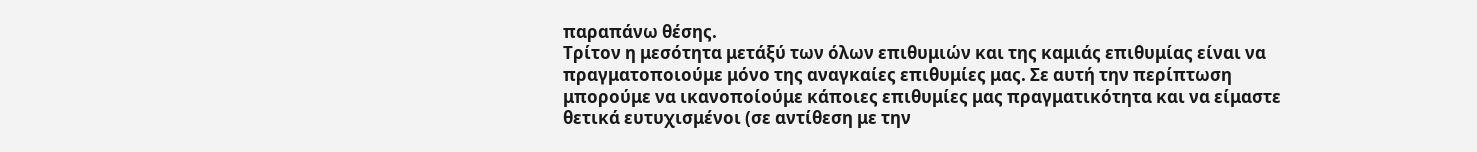παραπάνω θέσης.
Τρίτον η μεσότητα μετάξύ των όλων επιθυμιών και της καμιάς επιθυμίας είναι να πραγματοποιούμε μόνο της αναγκαίες επιθυμίες μας. Σε αυτή την περίπτωση μπορούμε να ικανοποίούμε κάποιες επιθυμίες μας πραγματικότητα και να είμαστε θετικά ευτυχισμένοι (σε αντίθεση με την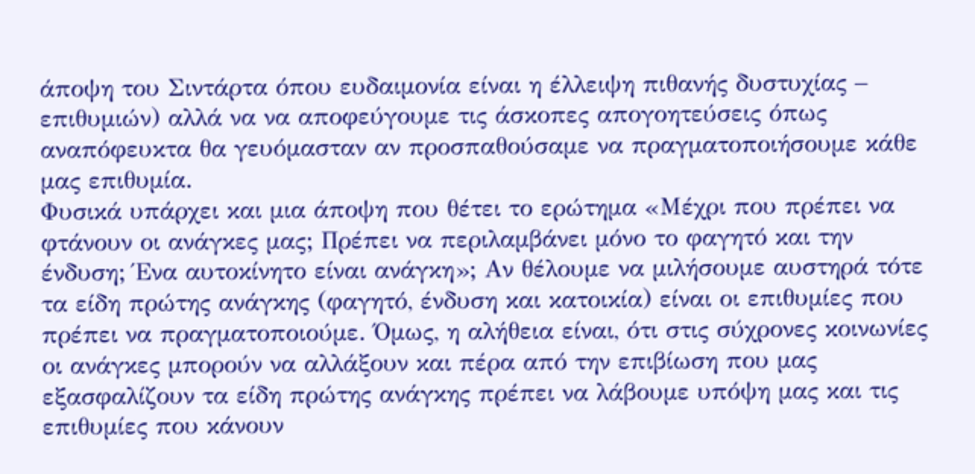άποψη του Σιντάρτα όπου ευδαιμονία είναι η έλλειψη πιθανής δυστυχίας – επιθυμιών) αλλά να να αποφεύγουμε τις άσκοπες απογοητεύσεις όπως αναπόφευκτα θα γευόμασταν αν προσπαθούσαμε να πραγματοποιήσουμε κάθε μας επιθυμία.
Φυσικά υπάρχει και μια άποψη που θέτει το ερώτημα «Μέχρι που πρέπει να φτάνουν οι ανάγκες μας; Πρέπει να περιλαμβάνει μόνο το φαγητό και την ένδυση; Ένα αυτοκίνητο είναι ανάγκη»; Αν θέλουμε να μιλήσουμε αυστηρά τότε τα είδη πρώτης ανάγκης (φαγητό, ένδυση και κατοικία) είναι οι επιθυμίες που πρέπει να πραγματοποιούμε. Όμως, η αλήθεια είναι, ότι στις σύχρονες κοινωνίες οι ανάγκες μπορούν να αλλάξουν και πέρα από την επιβίωση που μας εξασφαλίζουν τα είδη πρώτης ανάγκης πρέπει να λάβουμε υπόψη μας και τις επιθυμίες που κάνουν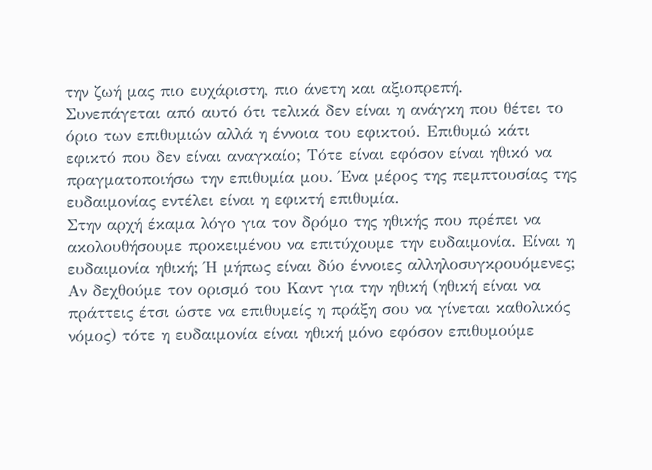την ζωή μας πιο ευχάριστη, πιο άνετη και αξιοπρεπή.
Συνεπάγεται από αυτό ότι τελικά δεν είναι η ανάγκη που θέτει το όριο των επιθυμιών αλλά η έννοια του εφικτού. Επιθυμώ κάτι εφικτό που δεν είναι αναγκαίο; Τότε είναι εφόσον είναι ηθικό να πραγματοποιήσω την επιθυμία μου. Ένα μέρος της πεμπτουσίας της ευδαιμονίας εντέλει είναι η εφικτή επιθυμία.
Στην αρχή έκαμα λόγο για τον δρόμο της ηθικής που πρέπει να ακολουθήσουμε προκειμένου να επιτύχουμε την ευδαιμονία. Είναι η ευδαιμονία ηθική; Ή μήπως είναι δύο έννοιες αλληλοσυγκρουόμενες; Αν δεχθούμε τον ορισμό του Καντ για την ηθική (ηθική είναι να πράττεις έτσι ώστε να επιθυμείς η πράξη σου να γίνεται καθολικός νόμος) τότε η ευδαιμονία είναι ηθική μόνο εφόσον επιθυμούμε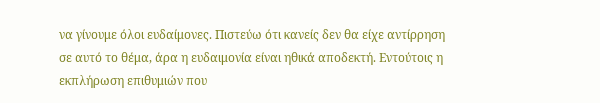να γίνουμε όλοι ευδαίμονες. Πιστεύω ότι κανείς δεν θα είχε αντίρρηση σε αυτό το θέμα, άρα η ευδαιμονία είναι ηθικά αποδεκτή. Εντούτοις η εκπλήρωση επιθυμιών που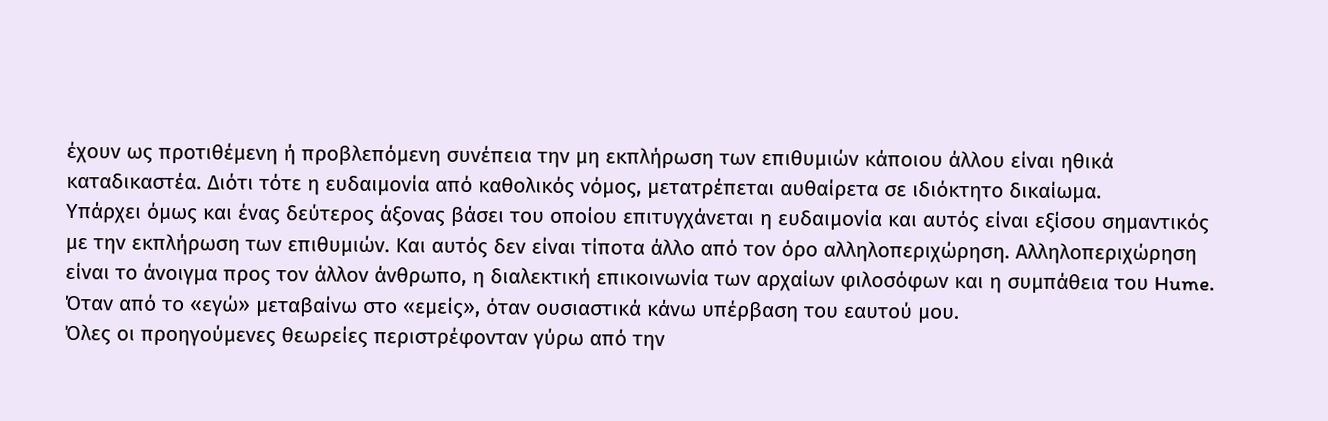έχουν ως προτιθέμενη ή προβλεπόμενη συνέπεια την μη εκπλήρωση των επιθυμιών κάποιου άλλου είναι ηθικά καταδικαστέα. Διότι τότε η ευδαιμονία από καθολικός νόμος, μετατρέπεται αυθαίρετα σε ιδιόκτητο δικαίωμα.
Υπάρχει όμως και ένας δεύτερος άξονας βάσει του οποίου επιτυγχάνεται η ευδαιμονία και αυτός είναι εξίσου σημαντικός με την εκπλήρωση των επιθυμιών. Και αυτός δεν είναι τίποτα άλλο από τον όρο αλληλοπεριχώρηση. Αλληλοπεριχώρηση είναι το άνοιγμα προς τον άλλον άνθρωπο, η διαλεκτική επικοινωνία των αρχαίων φιλοσόφων και η συμπάθεια του Hume. Όταν από το «εγώ» μεταβαίνω στο «εμείς», όταν ουσιαστικά κάνω υπέρβαση του εαυτού μου.
Όλες οι προηγούμενες θεωρείες περιστρέφονταν γύρω από την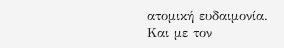ατομική ευδαιμονία. Και με τον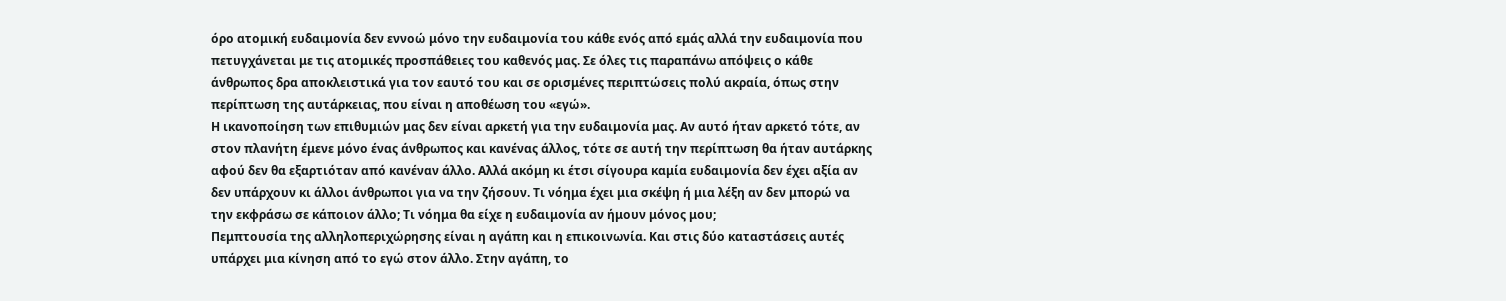όρο ατομική ευδαιμονία δεν εννοώ μόνο την ευδαιμονία του κάθε ενός από εμάς αλλά την ευδαιμονία που πετυγχάνεται με τις ατομικές προσπάθειες του καθενός μας. Σε όλες τις παραπάνω απόψεις ο κάθε άνθρωπος δρα αποκλειστικά για τον εαυτό του και σε ορισμένες περιπτώσεις πολύ ακραία, όπως στην περίπτωση της αυτάρκειας, που είναι η αποθέωση του «εγώ».
Η ικανοποίηση των επιθυμιών μας δεν είναι αρκετή για την ευδαιμονία μας. Αν αυτό ήταν αρκετό τότε, αν στον πλανήτη έμενε μόνο ένας άνθρωπος και κανένας άλλος, τότε σε αυτή την περίπτωση θα ήταν αυτάρκης αφού δεν θα εξαρτιόταν από κανέναν άλλο. Αλλά ακόμη κι έτσι σίγουρα καμία ευδαιμονία δεν έχει αξία αν δεν υπάρχουν κι άλλοι άνθρωποι για να την ζήσουν. Τι νόημα έχει μια σκέψη ή μια λέξη αν δεν μπορώ να την εκφράσω σε κάποιον άλλο; Τι νόημα θα είχε η ευδαιμονία αν ήμουν μόνος μου;
Πεμπτουσία της αλληλοπεριχώρησης είναι η αγάπη και η επικοινωνία. Και στις δύο καταστάσεις αυτές υπάρχει μια κίνηση από το εγώ στον άλλο. Στην αγάπη, το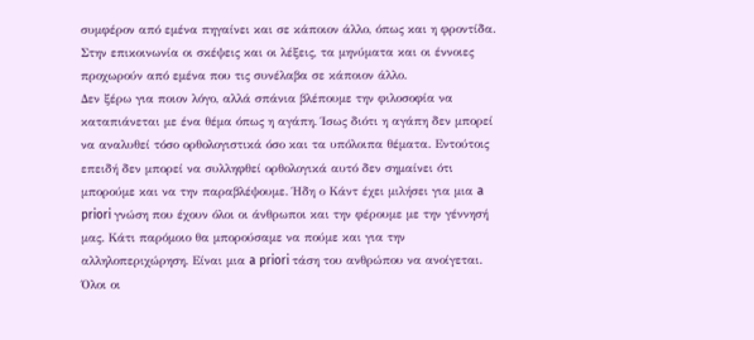συμφέρον από εμένα πηγαίνει και σε κάποιον άλλο, όπως και η φροντίδα. Στην επικοινωνία οι σκέψεις και οι λέξεις, τα μηνύματα και οι έννοιες προχωρούν από εμένα που τις συνέλαβα σε κάποιον άλλο.
Δεν ξέρω για ποιον λόγο, αλλά σπάνια βλέπουμε την φιλοσοφία να καταπιάνεται με ένα θέμα όπως η αγάπη. Ίσως διότι η αγάπη δεν μπορεί να αναλυθεί τόσο ορθολογιστικά όσο και τα υπόλοιπα θέματα. Εντούτοις επειδή δεν μπορεί να συλληφθεί ορθολογικά αυτό δεν σημαίνει ότι μπορούμε και να την παραβλέψουμε. Ήδη ο Κάντ έχει μιλήσει για μια a priori γνώση που έχουν όλοι οι άνθρωποι και την φέρουμε με την γέννησή μας. Κάτι παρόμοιο θα μπορούσαμε να πούμε και για την αλληλοπεριχώρηση. Είναι μια a priori τάση του ανθρώπου να ανοίγεται. Όλοι οι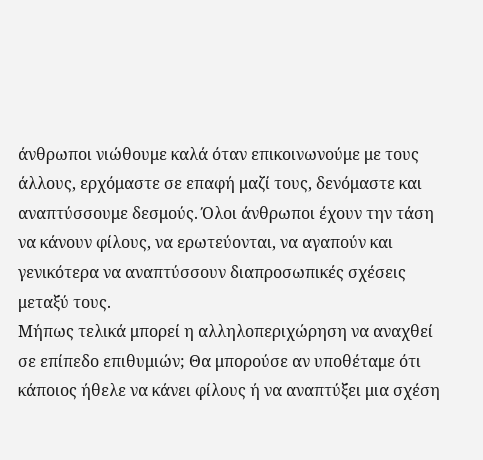άνθρωποι νιώθουμε καλά όταν επικοινωνούμε με τους άλλους, ερχόμαστε σε επαφή μαζί τους, δενόμαστε και αναπτύσσουμε δεσμούς. Όλοι άνθρωποι έχουν την τάση να κάνουν φίλους, να ερωτεύονται, να αγαπούν και γενικότερα να αναπτύσσουν διαπροσωπικές σχέσεις μεταξύ τους.
Μήπως τελικά μπορεί η αλληλοπεριχώρηση να αναχθεί σε επίπεδο επιθυμιών; Θα μπορούσε αν υποθέταμε ότι κάποιος ήθελε να κάνει φίλους ή να αναπτύξει μια σχέση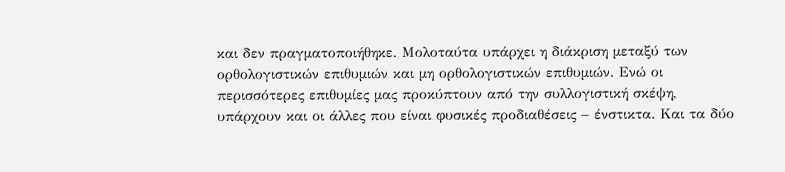και δεν πραγματοποιήθηκε. Μολοταύτα υπάρχει η διάκριση μεταξύ των ορθολογιστικών επιθυμιών και μη ορθολογιστικών επιθυμιών. Ενώ οι περισσότερες επιθυμίες μας προκύπτουν από την συλλογιστική σκέψη, υπάρχουν και οι άλλες που είναι φυσικές προδιαθέσεις – ένστικτα. Και τα δύο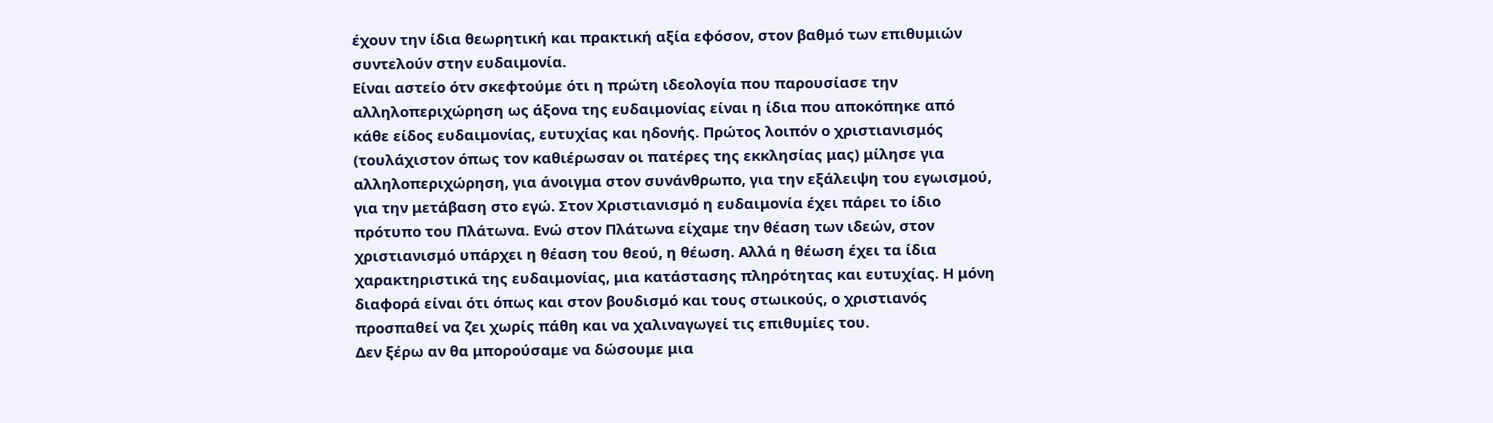έχουν την ίδια θεωρητική και πρακτική αξία εφόσον, στον βαθμό των επιθυμιών συντελούν στην ευδαιμονία.
Είναι αστείο ότν σκεφτούμε ότι η πρώτη ιδεολογία που παρουσίασε την αλληλοπεριχώρηση ως άξονα της ευδαιμονίας είναι η ίδια που αποκόπηκε από κάθε είδος ευδαιμονίας, ευτυχίας και ηδονής. Πρώτος λοιπόν ο χριστιανισμός (τουλάχιστον όπως τον καθιέρωσαν οι πατέρες της εκκλησίας μας) μίλησε για αλληλοπεριχώρηση, για άνοιγμα στον συνάνθρωπο, για την εξάλειψη του εγωισμού, για την μετάβαση στο εγώ. Στον Χριστιανισμό η ευδαιμονία έχει πάρει το ίδιο πρότυπο του Πλάτωνα. Ενώ στον Πλάτωνα είχαμε την θέαση των ιδεών, στον χριστιανισμό υπάρχει η θέαση του θεού, η θέωση. Αλλά η θέωση έχει τα ίδια χαρακτηριστικά της ευδαιμονίας, μια κατάστασης πληρότητας και ευτυχίας. Η μόνη διαφορά είναι ότι όπως και στον βουδισμό και τους στωικούς, ο χριστιανός προσπαθεί να ζει χωρίς πάθη και να χαλιναγωγεί τις επιθυμίες του.
Δεν ξέρω αν θα μπορούσαμε να δώσουμε μια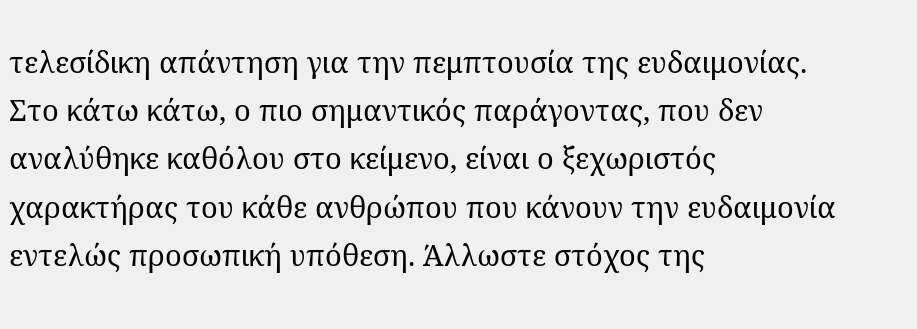τελεσίδικη απάντηση για την πεμπτουσία της ευδαιμονίας. Στο κάτω κάτω, ο πιο σημαντικός παράγοντας, που δεν αναλύθηκε καθόλου στο κείμενο, είναι ο ξεχωριστός χαρακτήρας του κάθε ανθρώπου που κάνουν την ευδαιμονία εντελώς προσωπική υπόθεση. Άλλωστε στόχος της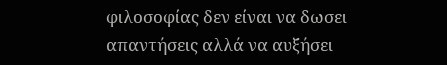φιλοσοφίας δεν είναι να δωσει απαντήσεις αλλά να αυξήσει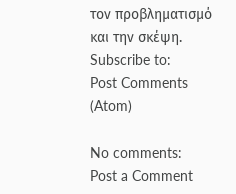τον προβληματισμό και την σκέψη.
Subscribe to:
Post Comments (Atom)

No comments:
Post a Comment